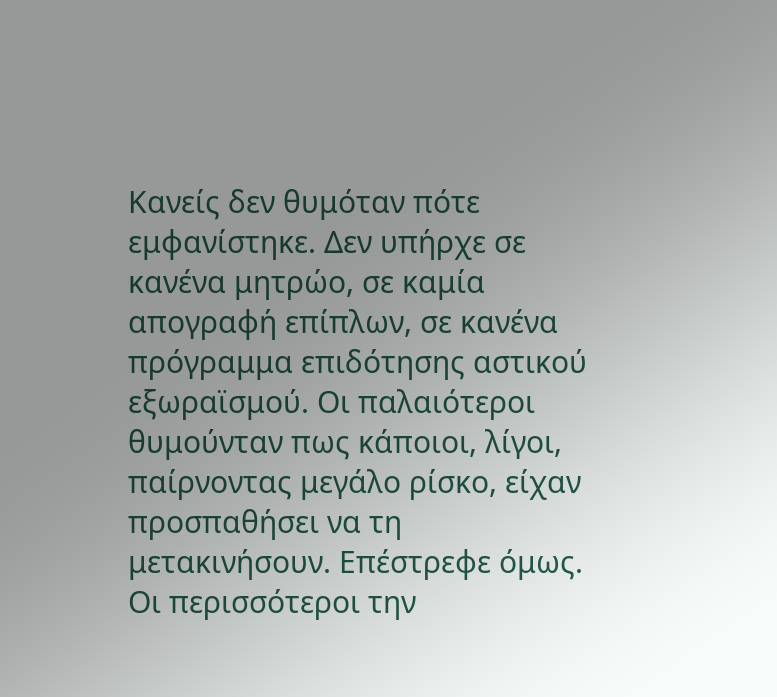Κανείς δεν θυμόταν πότε εμφανίστηκε. Δεν υπήρχε σε κανένα μητρώο, σε καμία απογραφή επίπλων, σε κανένα πρόγραμμα επιδότησης αστικού εξωραϊσμού. Οι παλαιότεροι θυμούνταν πως κάποιοι, λίγοι, παίρνοντας μεγάλο ρίσκο, είχαν προσπαθήσει να τη μετακινήσουν. Επέστρεφε όμως. Οι περισσότεροι την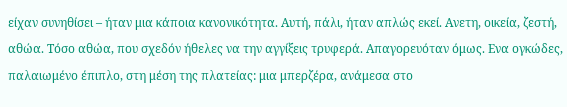είχαν συνηθίσει – ήταν μια κάποια κανονικότητα. Αυτή, πάλι, ήταν απλώς εκεί. Ανετη, οικεία, ζεστή, αθώα. Τόσο αθώα, που σχεδόν ήθελες να την αγγίξεις τρυφερά. Απαγορευόταν όμως. Ενα ογκώδες, παλαιωμένο έπιπλο, στη μέση της πλατείας: μια μπερζέρα, ανάμεσα στο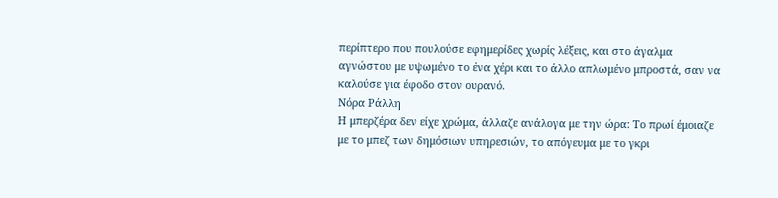περίπτερο που πουλούσε εφημερίδες χωρίς λέξεις, και στο άγαλμα αγνώστου με υψωμένο το ένα χέρι και το άλλο απλωμένο μπροστά, σαν να καλούσε για έφοδο στον ουρανό.
Νόρα Ράλλη
Η μπερζέρα δεν είχε χρώμα, άλλαζε ανάλογα με την ώρα: Το πρωί έμοιαζε με το μπεζ των δημόσιων υπηρεσιών, το απόγευμα με το γκρι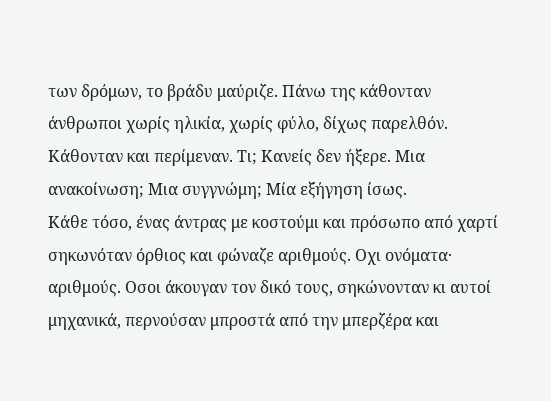των δρόμων, το βράδυ μαύριζε. Πάνω της κάθονταν άνθρωποι χωρίς ηλικία, χωρίς φύλο, δίχως παρελθόν. Κάθονταν και περίμεναν. Τι; Κανείς δεν ήξερε. Μια ανακοίνωση; Μια συγγνώμη; Μία εξήγηση ίσως.
Κάθε τόσο, ένας άντρας με κοστούμι και πρόσωπο από χαρτί σηκωνόταν όρθιος και φώναζε αριθμούς. Οχι ονόματα· αριθμούς. Οσοι άκουγαν τον δικό τους, σηκώνονταν κι αυτοί μηχανικά, περνούσαν μπροστά από την μπερζέρα και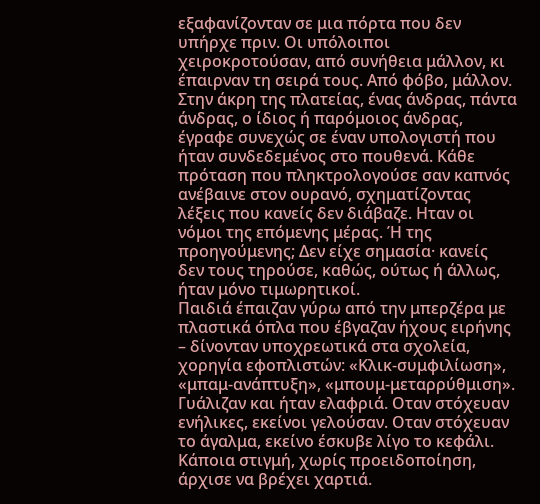εξαφανίζονταν σε μια πόρτα που δεν υπήρχε πριν. Οι υπόλοιποι χειροκροτούσαν, από συνήθεια μάλλον, κι έπαιρναν τη σειρά τους. Από φόβο, μάλλον.
Στην άκρη της πλατείας, ένας άνδρας, πάντα άνδρας, ο ίδιος ή παρόμοιος άνδρας, έγραφε συνεχώς σε έναν υπολογιστή που ήταν συνδεδεμένος στο πουθενά. Κάθε πρόταση που πληκτρολογούσε σαν καπνός ανέβαινε στον ουρανό, σχηματίζοντας λέξεις που κανείς δεν διάβαζε. Ηταν οι νόμοι της επόμενης μέρας. Ή της προηγούμενης; Δεν είχε σημασία· κανείς δεν τους τηρούσε, καθώς, ούτως ή άλλως, ήταν μόνο τιμωρητικοί.
Παιδιά έπαιζαν γύρω από την μπερζέρα με πλαστικά όπλα που έβγαζαν ήχους ειρήνης – δίνονταν υποχρεωτικά στα σχολεία, χορηγία εφοπλιστών: «Κλικ-συμφιλίωση», «μπαμ-ανάπτυξη», «μπουμ-μεταρρύθμιση». Γυάλιζαν και ήταν ελαφριά. Οταν στόχευαν ενήλικες, εκείνοι γελούσαν. Οταν στόχευαν το άγαλμα, εκείνο έσκυβε λίγο το κεφάλι.
Κάποια στιγμή, χωρίς προειδοποίηση, άρχισε να βρέχει χαρτιά.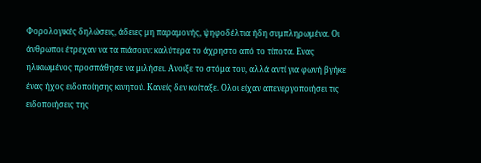Φορολογικές δηλώσεις, άδειες μη παραμονής, ψηφοδέλτια ήδη συμπληρωμένα. Οι άνθρωποι έτρεχαν να τα πιάσουν: καλύτερα το άχρηστο από το τίποτα. Ενας ηλικιωμένος προσπάθησε να μιλήσει. Ανοιξε το στόμα του, αλλά αντί για φωνή βγήκε ένας ήχος ειδοποίησης κινητού. Κανείς δεν κοίταξε. Ολοι είχαν απενεργοποιήσει τις ειδοποιήσεις της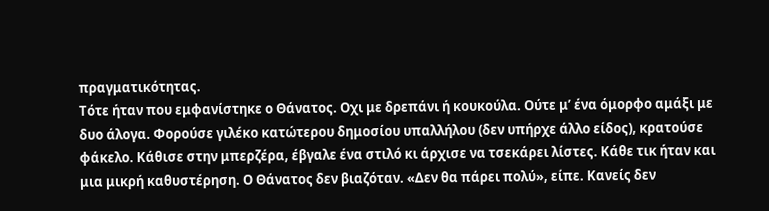πραγματικότητας.
Τότε ήταν που εμφανίστηκε ο Θάνατος. Οχι με δρεπάνι ή κουκούλα. Ούτε μ’ ένα όμορφο αμάξι με δυο άλογα. Φορούσε γιλέκο κατώτερου δημοσίου υπαλλήλου (δεν υπήρχε άλλο είδος), κρατούσε φάκελο. Κάθισε στην μπερζέρα, έβγαλε ένα στιλό κι άρχισε να τσεκάρει λίστες. Κάθε τικ ήταν και μια μικρή καθυστέρηση. Ο Θάνατος δεν βιαζόταν. «Δεν θα πάρει πολύ», είπε. Κανείς δεν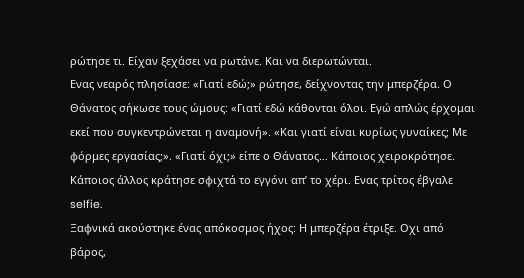ρώτησε τι. Είχαν ξεχάσει να ρωτάνε. Και να διερωτώνται.
Ενας νεαρός πλησίασε: «Γιατί εδώ;» ρώτησε, δείχνοντας την μπερζέρα. Ο Θάνατος σήκωσε τους ώμους: «Γιατί εδώ κάθονται όλοι. Εγώ απλώς έρχομαι εκεί που συγκεντρώνεται η αναμονή». «Και γιατί είναι κυρίως γυναίκες; Με φόρμες εργασίας;». «Γιατί όχι;» είπε ο Θάνατος… Κάποιος χειροκρότησε. Κάποιος άλλος κράτησε σφιχτά το εγγόνι απ’ το χέρι. Ενας τρίτος έβγαλε selfie.
Ξαφνικά ακούστηκε ένας απόκοσμος ήχος: Η μπερζέρα έτριξε. Οχι από βάρος,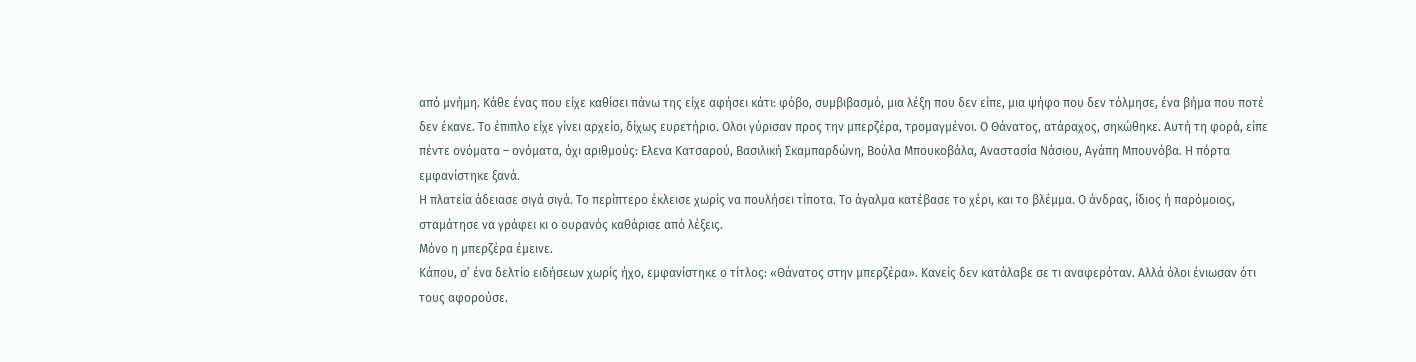από μνήμη. Κάθε ένας που είχε καθίσει πάνω της είχε αφήσει κάτι: φόβο, συμβιβασμό, μια λέξη που δεν είπε, μια ψήφο που δεν τόλμησε, ένα βήμα που ποτέ δεν έκανε. Το έπιπλο είχε γίνει αρχείο, δίχως ευρετήριο. Ολοι γύρισαν προς την μπερζέρα, τρομαγμένοι. Ο Θάνατος, ατάραχος, σηκώθηκε. Αυτή τη φορά, είπε πέντε ονόματα – ονόματα, όχι αριθμούς: Ελενα Κατσαρού, Βασιλική Σκαμπαρδώνη, Βούλα Μπουκοβάλα, Αναστασία Νάσιου, Αγάπη Μπουνόβα. Η πόρτα εμφανίστηκε ξανά.
Η πλατεία άδειασε σιγά σιγά. Το περίπτερο έκλεισε χωρίς να πουλήσει τίποτα. Το άγαλμα κατέβασε το χέρι, και το βλέμμα. Ο άνδρας, ίδιος ή παρόμοιος, σταμάτησε να γράφει κι ο ουρανός καθάρισε από λέξεις.
Μόνο η μπερζέρα έμεινε.
Κάπου, σ’ ένα δελτίο ειδήσεων χωρίς ήχο, εμφανίστηκε ο τίτλος: «Θάνατος στην μπερζέρα». Κανείς δεν κατάλαβε σε τι αναφερόταν. Αλλά όλοι ένιωσαν ότι τους αφορούσε.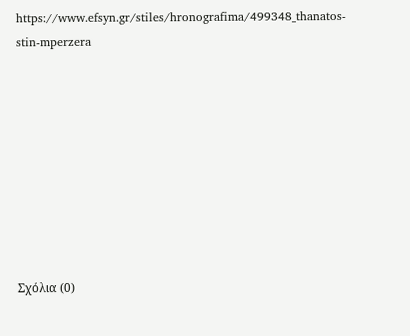https://www.efsyn.gr/stiles/hronografima/499348_thanatos-stin-mperzera









Σχόλια (0)